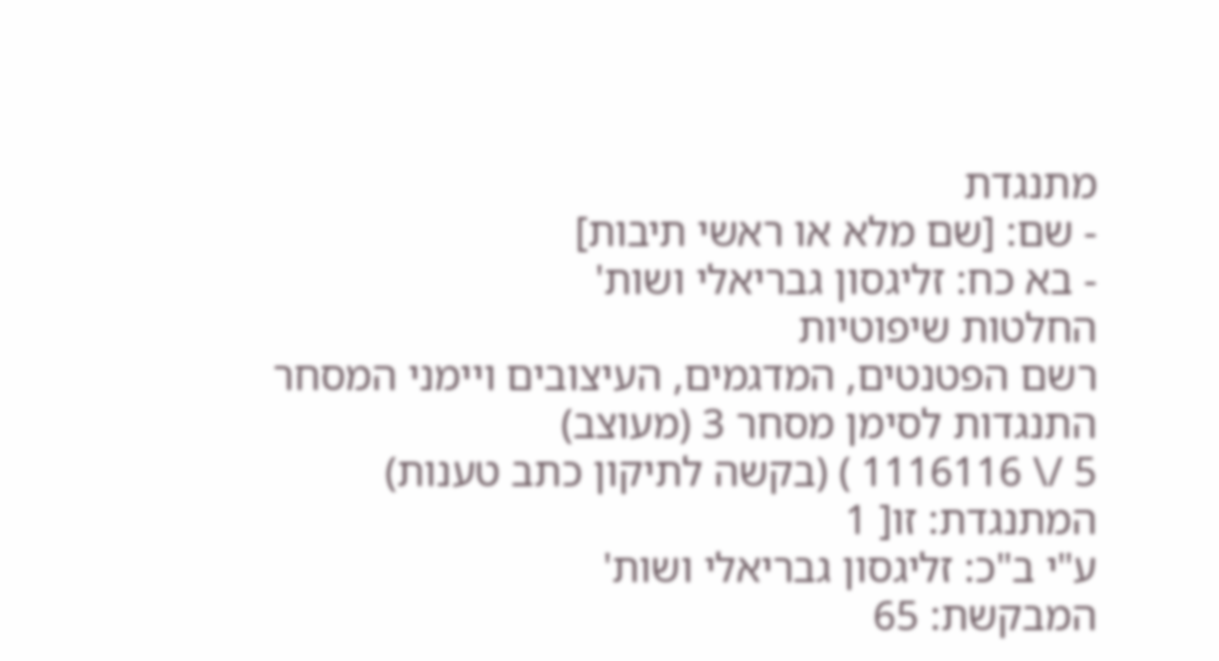מתנגדת
- שם: [שם מלא או ראשי תיבות]
- בא כח: זליגסון גבריאלי ושות'
החלטות שיפוטיות
רשם הפטנטים, המדגמים, העיצובים ויימני המסחר
התנגדות לסימן מסחר 3 (מעוצב)
5 /\ 1116116 ) (בקשה לתיקון כתב טענות)
המתנגדת: זו[ 1
ע"י ב"כ: זליגסון גבריאלי ושות'
המבקשת: 65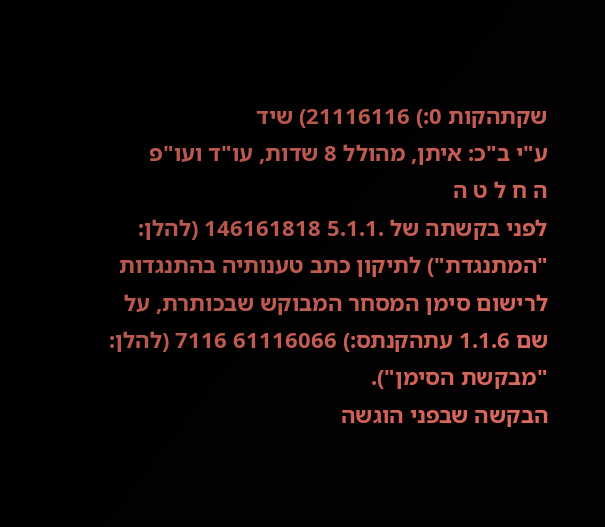שקתהקות 0:) 21116116) שיד
ע"י ב"כ: איתן, מהולל 8 שדות, עו"ד ועו"פ
ה ח ל ט ה
לפני בקשתה של .5.1.1 146161818 (להלן: "המתנגדת") לתיקון כתב טענותיה בהתנגדות לרישום סימן המסחר המבוקש שבכותרת, על שם 1.1.6 עתהקנתס:) 61116066 7116 (להלן: "מבקשת הסימן").
הבקשה שבפני הוגשה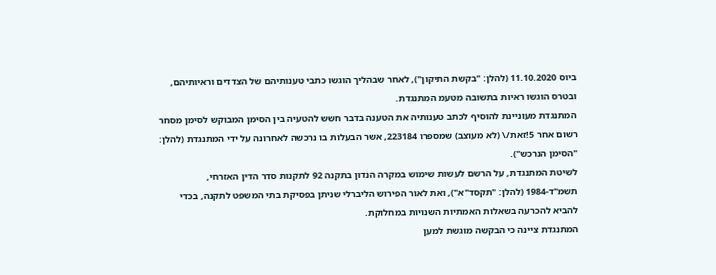ביוס 11.10.2020 (להלן: "בקשת התיקון"), לאחר שבהליך הוגשו כתבי טענותיהם של הצדדים וראיותיהם, ובטרס הוגשו ראיות בתשובה מטעמ המתנגדת.
המתנגדת מעוניינת להוסיף לכתב טענותיה את הטענה בדבר חשש להטעיה בין הסימן המבוקש לסימן מסחר רשום אחר 5!זאת/\ (לא מעוצב) שמספרו 223184, אשר הבעלות בו נרכשה לאחרונה על ידי המתנגדת (להלן: "הסימן הנרכש").
לשיטת המתנגדת, על הרשם לעשות שימוש במקרה הנדון בתקנה 92 לתקנות סדר הדין האזרחי, תשמ"ד-1984 (להלן: "תקסד"א"), ואת לאור הפירוש הליברלי שניתן בפסיקת בתי המשפט לתקנה, בכדי להביא להכרעה בשאלות האמתיות השנויות במחלוקת.
המתנגדת ציינה כי הבקשה מוגשת למען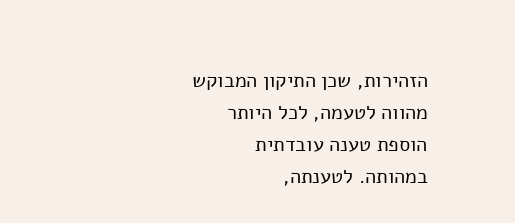הזהירות, שכן התיקון המבוקש מהווה לטעמה, לכל היותר הוספת טענה עובדתית במהותה. לטענתה,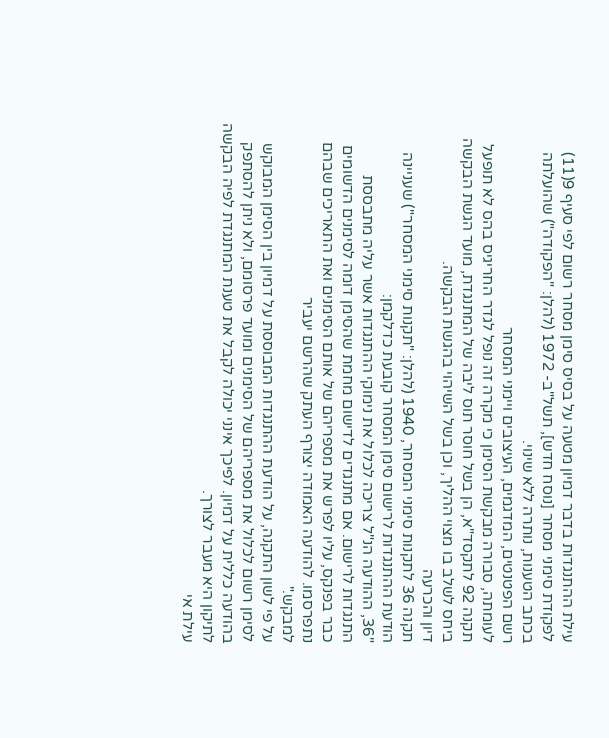עילת ההתנגדות בדבר דמיון מטעה על בסיס סימן מסחר רשום לפי סעיף 9(11) לפקודת סימני מסחר [נוסח חדש], תשל"ב- 1972 (להלן: "הפקודה") שהועלתה בכתב הטענות, נותרה ללא שינוי.
רשם הפטנטים, המדגמים, העיצובים ויימני המסחר
לעומתה, סבורה מבקשת הסימן כי מקרה זה נופל לגדר החריגיס בהס לא תופעל תקנה 92 לתקסד"א, הן בשל חוסר תוס ליבה של המתנגדת, מועד הגשת הבקשה ביחס לשלב בו מצוי ההליך, וכן בשל השיהוי בהגשת הבקשה.
דיון והכרעה
תקנה 36 לתקנות סימני המסחר, 1940 (להלן: "תקנות סימני המסחר") שעניינה הודעת ההתנגדות לרישום סימן המסחר קובעת כדלקמן:
"36, ההודעה הנ"ל צריכה לכלול את נימוקי ההתנגדות אשר עליה מתבססת התנגדות לרישום. אם מתנגדים לדישום מחמת שהסימן דומה לסימנים הדשומים כבר בפנקס, עליו לפרש את מספריהם של אותם הסימנים ואת התאריכים שבהם נתפרסמו. להודעה האמודה יצורף העתק שהרשם יעביר
למבקש."
על פי לשון התקנה, על הודעת ההתנגדות המבוססת על דמיון בין הסימן המבוקש לסימן רשום לכלול את מספריהם של הסימנים ומועד פרסומם, ולא ניתן להסתפק בהודעה כללית על דמיון. לפיכך אינני יכולה לקבל את טענת המתנגדת לפיה הבקשה לתיקון היא מעבר לצורך.
עילת אי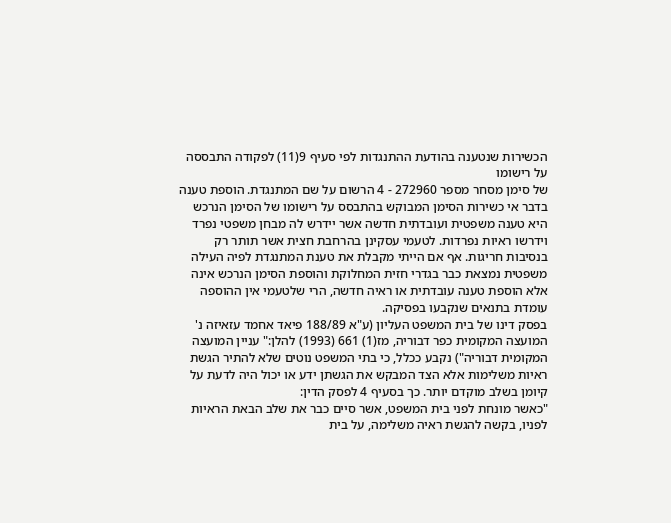הכשירות שנטענה בהודעת ההתנגדות לפי סעיף 9(11) לפקודה התבססה על רישומו
של סימן מסחר מספר 272960 - 4 הרשום על שם המתנגדת. הוספת טענה בדבר אי כשירות הסימן המבוקש בהתבסס על רישומו של הסימן הנרכש היא טענה משפטית ועובדתית חדשה אשר יידרש לה מבחן משפטי נפרד וידרשו ראיות נפרדות. לטעמי עסקינן בהרחבת חצית אשר תותר רק בנסיבות חריגות. אף אם הייתי מקבלת את טענת המתנגדת לפיה העילה משפטית נמצאת כבר בגדרי חזית המחלוקת והוספת הסימן הנרכש אינה אלא הוספת טענה עובדתית או ראיה חדשה, הרי שלטעמי אין ההוספה עומדת בתנאים שנקבעו בפסיקה.
בפסק דינו של בית המשפט העליון (ע"א 188/89 פיאד אחמד עזאיזה נ' המועצה המקומית כפר דבוריה, מז(1) 661 (1993) להלן:" עניין המועצה המקומית דבוריה") נקבע ככלל, כי בתי המשפט נוטים שלא להתיר הגשת ראיות משלימות אלא הצד המבקש את הגשתן ידע או יכול היה לדעת על קיומן בשלב מוקדם יותר. כך בסעיף 4 לפסק הדין:
"כאשר מונחת לפני בית המשפט, אשר סיים כבר את שלב הבאת הראיות לפניו, בקשה להגשת ראיה משלימה, על בית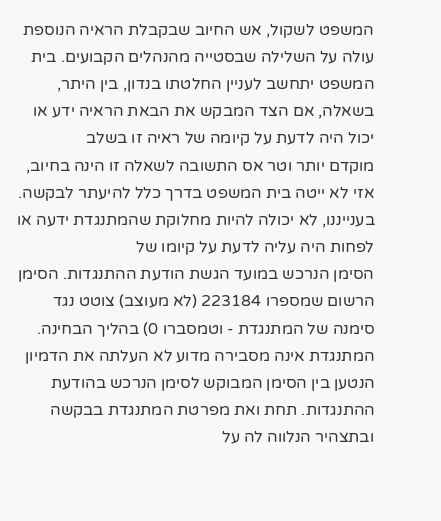המשפט לשקול, אש החיוב שבקבלת הראיה הנוספת עולה על השלילה שבסטייה מהנהלים הקבועים. בית המשפט יתחשב לעניין החלטתו בנדון, בין היתר, בשאלה, אם הצד המבקש את הבאת הראיה ידע או יכול היה לדעת על קיומה של ראיה זו בשלב
מוקדם יותר וטר אס התשובה לשאלה זו הינה בחיוב, אזי לא ייטה בית המשפט בדרך כלל להיעתר לבקשה.
בענייננו, לא יכולה להיות מחלוקת שהמתנגדת ידעה או לפחות היה עליה לדעת על קיומו של
הסימן הנרכש במועד הגשת הודעת ההתנגדות. הסימן הרשום שמספרו 223184 (לא מעוצב) צוטט נגד סימנה של המתנגדת - וטמסברו 0) בהליך הבחינה. המתנגדת אינה מסבירה מדוע לא העלתה את הדמיון הנטען בין הסימן המבוקש לסימן הנרכש בהודעת ההתנגדות. תחת ואת מפרטת המתנגדת בבקשה ובתצהיר הנלווה לה על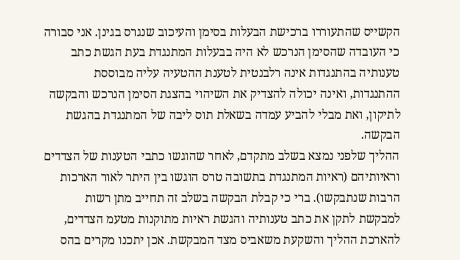הקשייס שהתעוררו ברכישת הבעלות בסימן והעיכוב שנגרס בגינן. אני סבורה כי העובדה שהסימן הנרכש לא היה בבעלות המתנגדת בעת הגשת כתב טענותיה בהתנגדות אינה רלבנטית לטענת ההטעיה עליה מבוססת ההתנגדות, ואינה יכולה להצדיק את השיהוי בהצגת הסימן הנרכש והבקשה לתיקון, ואת מבלי להביע עמדה בשאלת תוס ליבה של המתנגדת בהגשת הבקשה.
ההליך שלפני נמצא בשלב מתקדם, לאחר שהוגשו כתבי הטענות של הצדדים וראיותיהם (ראיות המתנגדת בתשובה טרס הוגשו בין היתר לאור הארכות הרבות שנתבקשו). ברי כי קבלת הבקשה בשלב זה תחייב מתן רשות למבקשת לתקן את כתב טענותיה והגשת ראיות מתוקנות מטעמ הצדדים, להארכת ההליך והשקעת משאביס מצד המבקשת. אכן יתכנו מקרים בהס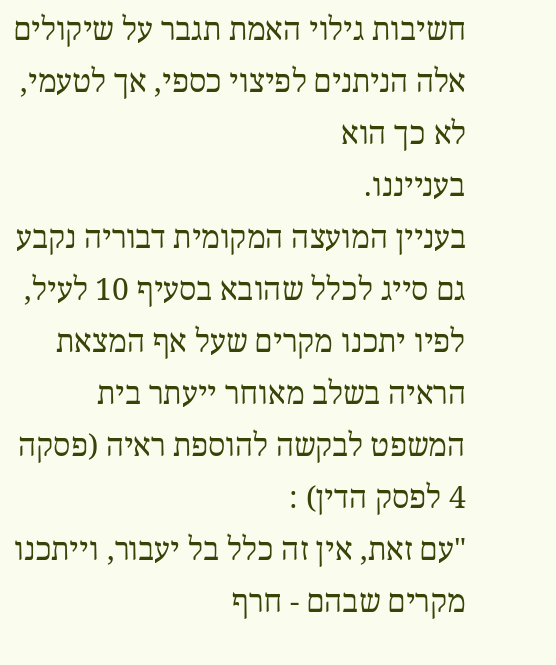חשיבות גילוי האמת תגבר על שיקולים אלה הניתנים לפיצוי כספי, אך לטעמי, לא כך הוא
בענייננו.
בעניין המועצה המקומית דבוריה נקבע גם סייג לכלל שהובא בסעיף 10 לעיל, לפיו יתכנו מקרים שעל אף המצאת הראיה בשלב מאוחר ייעתר בית המשפט לבקשה להוספת ראיה (פסקה 4 לפסק הדין) :
"עם זאת, אין זה כלל בל יעבור, וייתכנו מקרים שבהם - חרף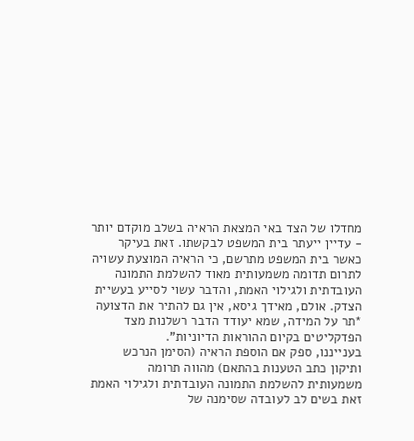מחדלו של הצד באי המצאת הראיה בשלב מוקדם יותר - עדיין ייעתר בית המשפט לבקשתו. זאת בעיקר כאשר בית המשפט מתרשם, כי הראיה המוצעת עשויה לתרום תדומה משמעותית מאוד להשלמת התמונה העובדתית ולגילוי האמת, והדבר עשוי לסייע בעשיית הצדק. אולם, מאידך גיסא, אין גם להתיר את הדצועה *תר על המידה, שמא יעודד הדבר רשלנות מצד הפדקליטים בקיום ההוראות הדיוניות".
בענייננו, ספק אם הוספת הראיה (הסימן הנרכש ותיקון כתב הטענות בהתאם) מהווה תרומה משמעותית להשלמת התמונה העובדתית ולגילוי האמת זאת בשים לב לעובדה שסימנה של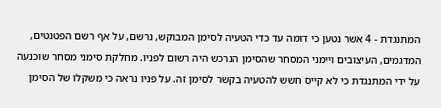המתנגדת - 4 אשר נטען כי דומה עד כדי הטעיה לסימן המבוקש, נרשם, על אף רשם הפטנטים, המדגמים, העיצובים ויימני המסחר שהסימן הנרכש היה רשום לפניו. מחלקת סימני מסחר שוכנעה על ידי המתנגדת כי לא קייס חשש להטעיה בקשר לסימן זה. על פניו נראה כי משקלו של הסימן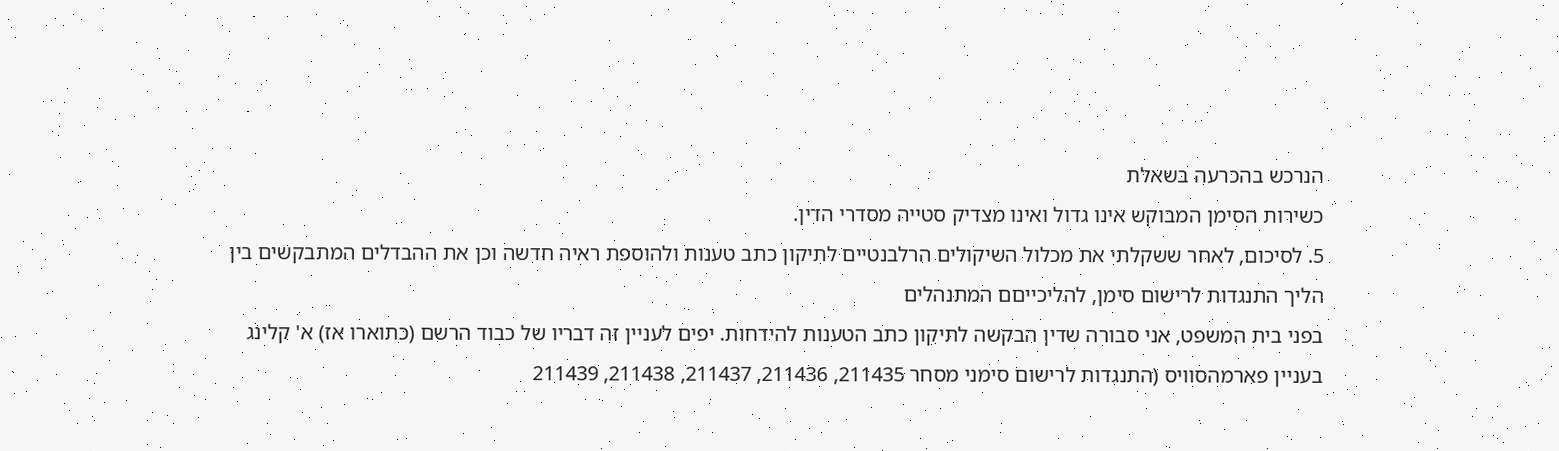הנרכש בהכרעה בשאלת
כשירות הסימן המבוקש אינו גדול ואינו מצדיק סטייה מסדרי הדין.
5. לסיכום, לאחר ששקלתי את מכלול השיקולים הרלבנטיים לתיקון כתב טענות ולהוספת ראיה חדשה וכן את ההבדלים המתבקשים בין הליך התנגדות לרישום סימן, להליכייםם המתנהלים
בפני בית המשפט, אני סבורה שדין הבקשה לתיקון כתב הטענות להידחות. יפים לעניין זה דבריו של כבוד הרשם (כתוארו אז) א' קלינג בעניין פארמהסוויס (התנגדות לרישום סימני מסחר 211435, 211436, 211437, 211438, 211439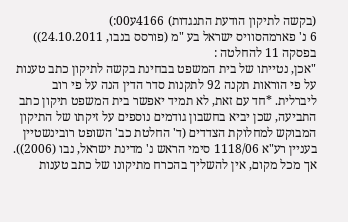(בקשה לתיקון הודעת התנגדות) 4166ע00:)
6 נ' פארמהסוויס ישראל בע "מ (פורסס בנבו, 24.10.2011)) בפסקה 11 להחלטה :
"אכן, נטייתו של בית המשפט בבחינת בקשה לתיקון כתב טענות על פי הוראות תקנה 92 לתקנות סדר הדין הנה על פי רוב ליברלית. *חד עם זאת, לא תמיד יאפשר בית המשפט תיקון כתב התביעה, שכן יביא בחשבון גודמים נוספים על זיקתו של התיקון המבוקש למחלוקת הצדדים (ד' החלטת כב' השופט רובינשטיין בעניין רע"א 1118/06 סימי הראש נ' מדינת ישראל, נבו (2006)). אך מכל מקום, אין להשליך בהכרח מתיקונו של כתב טענות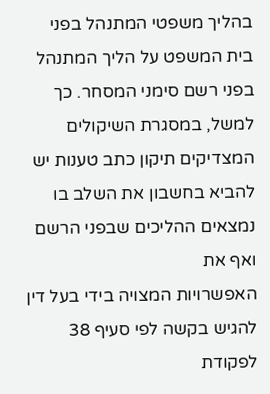בהליך משפטי המתנהל בפני בית המשפט על הליך המתנהל בפני רשם סימני המסחר. כך למשל, במסגרת השיקולים המצדיקים תיקון כתב טענות יש להביא בחשבון את השלב בו נמצאים ההליכים שבפני הרשם ואף את
האפשרויות המצויה בידי בעל דין להגיש בקשה לפי סעיף 38 לפקודת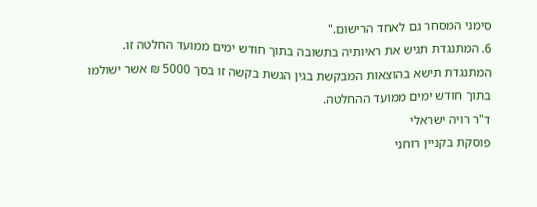סימני המסחר גם לאחד הרישום."
6. המתנגדת תגיש את ראיותיה בתשובה בתוך חודש ימים ממועד החלטה זו. המתנגדת תישא בהוצאות המבקשת בגין הגשת בקשה זו בסך 5000 ₪ אשר ישולמו בתוך חודש ימים ממועד ההחלטה.
ד"ר רויה ישראלי
פוסקת בקניין רוחני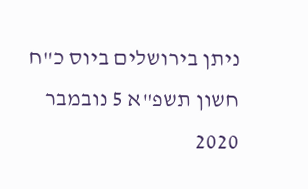ניתן בירושלים ביוס כ"ח חשון תשפ"א 5 נובמבר 2020